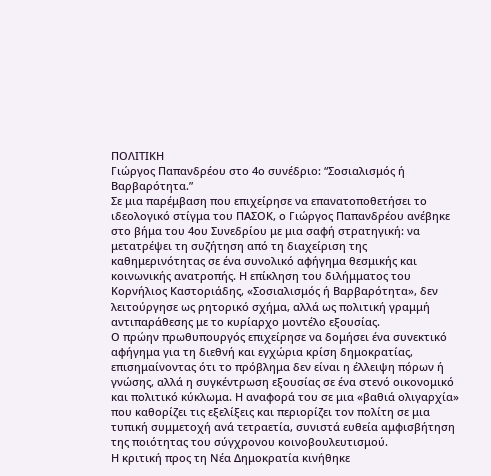ΠΟΛΙΤΙΚΗ
Γιώργος Παπανδρέου στο 4ο συνέδριο: “Σοσιαλισμός ή Βαρβαρότητα.”
Σε μια παρέμβαση που επιχείρησε να επανατοποθετήσει το ιδεολογικό στίγμα του ΠΑΣΟΚ, ο Γιώργος Παπανδρέου ανέβηκε στο βήμα του 4ου Συνεδρίου με μια σαφή στρατηγική: να μετατρέψει τη συζήτηση από τη διαχείριση της καθημερινότητας σε ένα συνολικό αφήγημα θεσμικής και κοινωνικής ανατροπής. Η επίκληση του διλήμματος του Κορνήλιος Καστοριάδης, «Σοσιαλισμός ή Βαρβαρότητα», δεν λειτούργησε ως ρητορικό σχήμα, αλλά ως πολιτική γραμμή αντιπαράθεσης με το κυρίαρχο μοντέλο εξουσίας.
Ο πρώην πρωθυπουργός επιχείρησε να δομήσει ένα συνεκτικό αφήγημα για τη διεθνή και εγχώρια κρίση δημοκρατίας, επισημαίνοντας ότι το πρόβλημα δεν είναι η έλλειψη πόρων ή γνώσης, αλλά η συγκέντρωση εξουσίας σε ένα στενό οικονομικό και πολιτικό κύκλωμα. Η αναφορά του σε μια «βαθιά ολιγαρχία» που καθορίζει τις εξελίξεις και περιορίζει τον πολίτη σε μια τυπική συμμετοχή ανά τετραετία, συνιστά ευθεία αμφισβήτηση της ποιότητας του σύγχρονου κοινοβουλευτισμού.
Η κριτική προς τη Νέα Δημοκρατία κινήθηκε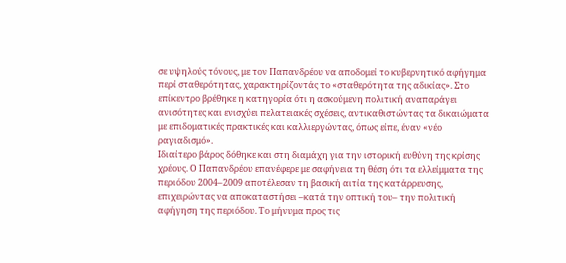σε υψηλούς τόνους, με τον Παπανδρέου να αποδομεί το κυβερνητικό αφήγημα περί σταθερότητας, χαρακτηρίζοντάς το «σταθερότητα της αδικίας». Στο επίκεντρο βρέθηκε η κατηγορία ότι η ασκούμενη πολιτική αναπαράγει ανισότητες και ενισχύει πελατειακές σχέσεις, αντικαθιστώντας τα δικαιώματα με επιδοματικές πρακτικές και καλλιεργώντας, όπως είπε, έναν «νέο ραγιαδισμό».
Ιδιαίτερο βάρος δόθηκε και στη διαμάχη για την ιστορική ευθύνη της κρίσης χρέους. Ο Παπανδρέου επανέφερε με σαφήνεια τη θέση ότι τα ελλείμματα της περιόδου 2004–2009 αποτέλεσαν τη βασική αιτία της κατάρρευσης, επιχειρώντας να αποκαταστήσει –κατά την οπτική του– την πολιτική αφήγηση της περιόδου. Το μήνυμα προς τις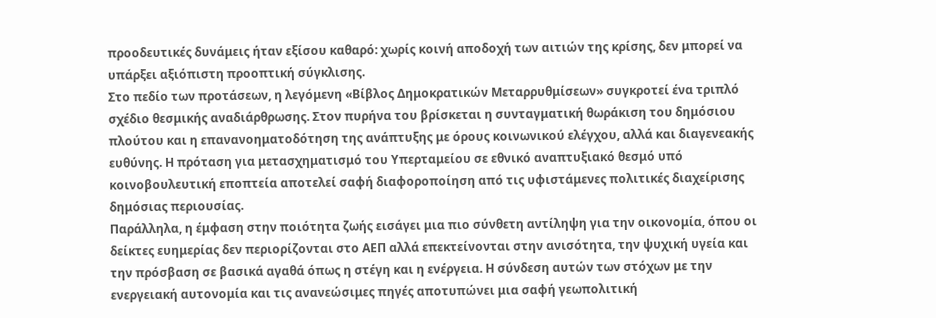προοδευτικές δυνάμεις ήταν εξίσου καθαρό: χωρίς κοινή αποδοχή των αιτιών της κρίσης, δεν μπορεί να υπάρξει αξιόπιστη προοπτική σύγκλισης.
Στο πεδίο των προτάσεων, η λεγόμενη «Βίβλος Δημοκρατικών Μεταρρυθμίσεων» συγκροτεί ένα τριπλό σχέδιο θεσμικής αναδιάρθρωσης. Στον πυρήνα του βρίσκεται η συνταγματική θωράκιση του δημόσιου πλούτου και η επανανοηματοδότηση της ανάπτυξης με όρους κοινωνικού ελέγχου, αλλά και διαγενεακής ευθύνης. Η πρόταση για μετασχηματισμό του Υπερταμείου σε εθνικό αναπτυξιακό θεσμό υπό κοινοβουλευτική εποπτεία αποτελεί σαφή διαφοροποίηση από τις υφιστάμενες πολιτικές διαχείρισης δημόσιας περιουσίας.
Παράλληλα, η έμφαση στην ποιότητα ζωής εισάγει μια πιο σύνθετη αντίληψη για την οικονομία, όπου οι δείκτες ευημερίας δεν περιορίζονται στο ΑΕΠ αλλά επεκτείνονται στην ανισότητα, την ψυχική υγεία και την πρόσβαση σε βασικά αγαθά όπως η στέγη και η ενέργεια. Η σύνδεση αυτών των στόχων με την ενεργειακή αυτονομία και τις ανανεώσιμες πηγές αποτυπώνει μια σαφή γεωπολιτική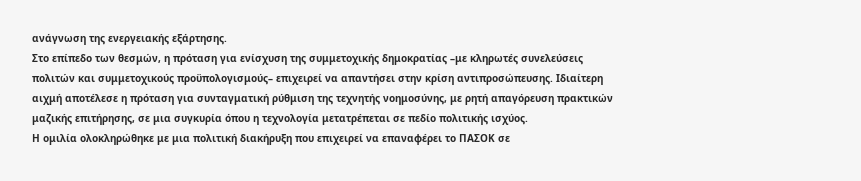ανάγνωση της ενεργειακής εξάρτησης.
Στο επίπεδο των θεσμών, η πρόταση για ενίσχυση της συμμετοχικής δημοκρατίας –με κληρωτές συνελεύσεις πολιτών και συμμετοχικούς προϋπολογισμούς– επιχειρεί να απαντήσει στην κρίση αντιπροσώπευσης. Ιδιαίτερη αιχμή αποτέλεσε η πρόταση για συνταγματική ρύθμιση της τεχνητής νοημοσύνης, με ρητή απαγόρευση πρακτικών μαζικής επιτήρησης, σε μια συγκυρία όπου η τεχνολογία μετατρέπεται σε πεδίο πολιτικής ισχύος.
Η ομιλία ολοκληρώθηκε με μια πολιτική διακήρυξη που επιχειρεί να επαναφέρει το ΠΑΣΟΚ σε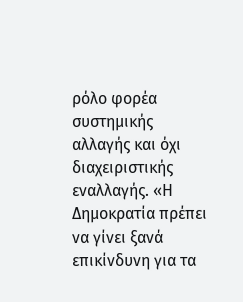ρόλο φορέα συστημικής αλλαγής και όχι διαχειριστικής εναλλαγής. «Η Δημοκρατία πρέπει να γίνει ξανά επικίνδυνη για τα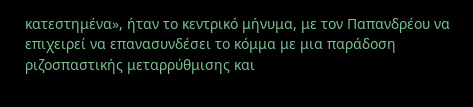κατεστημένα», ήταν το κεντρικό μήνυμα, με τον Παπανδρέου να επιχειρεί να επανασυνδέσει το κόμμα με μια παράδοση ριζοσπαστικής μεταρρύθμισης και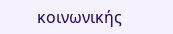κοινωνικής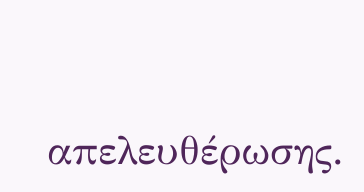απελευθέρωσης.